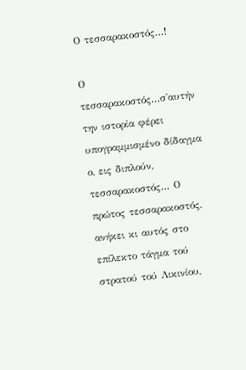Ο τεσσαρακοστός...!

Ο τεσσαρακοστός...σ'αυτήν την ιστορία φέρει υπογραμμισμένο δίδαγμα ο, εις διπλούν, τεσσαρακοστός... Ο πρώτος τεσσαρακοστός, ανήκει κι αυτός στο επίλεκτο τάγμα τού στρατού τού Λικινίου,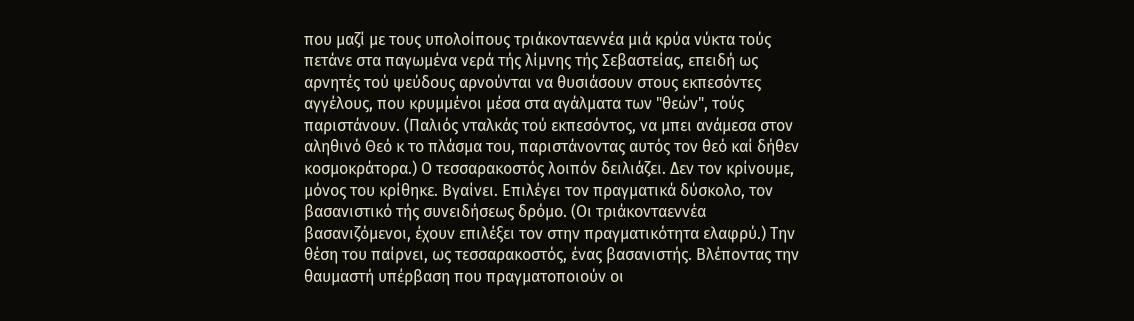που μαζί με τους υπολοίπους τριάκονταεννέα μιά κρύα νύκτα τούς πετάνε στα παγωμένα νερά τής λίμνης τής Σεβαστείας, επειδή ως αρνητές τού ψεύδους αρνούνται να θυσιάσουν στους εκπεσόντες αγγέλους, που κρυμμένοι μέσα στα αγάλματα των "θεών", τούς παριστάνουν. (Παλιός νταλκάς τού εκπεσόντος, να μπει ανάμεσα στον αληθινό Θεό κ το πλάσμα του, παριστάνοντας αυτός τον θεό καί δήθεν κοσμοκράτορα.) Ο τεσσαρακοστός λοιπόν δειλιάζει. Δεν τον κρίνουμε, μόνος του κρίθηκε. Βγαίνει. Επιλέγει τον πραγματικά δύσκολο, τον βασανιστικό τής συνειδήσεως δρόμο. (Οι τριάκονταεννέα βασανιζόμενοι, έχουν επιλέξει τον στην πραγματικότητα ελαφρύ.) Την θέση του παίρνει, ως τεσσαρακοστός, ένας βασανιστής. Βλέποντας την θαυμαστή υπέρβαση που πραγματοποιούν οι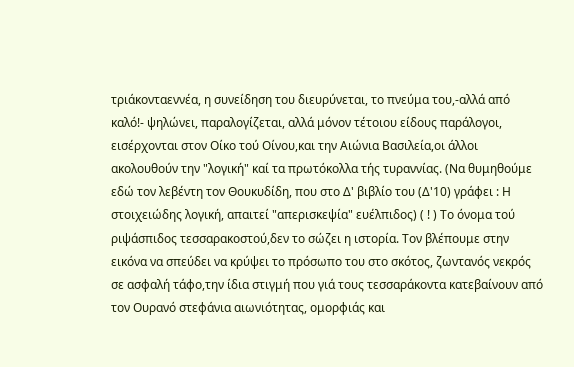τριάκονταεννέα, η συνείδηση του διευρύνεται, το πνεύμα του,-αλλά από καλό!- ψηλώνει, παραλογίζεται, αλλά μόνον τέτοιου είδους παράλογοι, εισέρχονται στον Οίκο τού Οίνου,και την Αιώνια Βασιλεία,οι άλλοι ακολουθούν την "λογική" καί τα πρωτόκολλα τής τυραννίας. (Να θυμηθούμε εδώ τον λεβέντη τον Θουκυδίδη, που στο Δ' βιβλίο του (Δ'10) γράφει : Η στοιχειώδης λογική, απαιτεί "απερισκεψία" ευέλπιδος) ( ! ) Το όνομα τού ριψάσπιδος τεσσαρακοστού,δεν το σώζει η ιστορία. Τον βλέπουμε στην εικόνα να σπεύδει να κρύψει το πρόσωπο του στο σκότος, ζωντανός νεκρός σε ασφαλή τάφο,την ίδια στιγμή που γιά τους τεσσαράκοντα κατεβαίνουν από τον Ουρανό στεφάνια αιωνιότητας, ομορφιάς και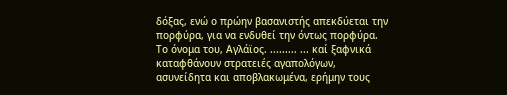δόξας, ενώ ο πρώην βασανιστής απεκδύεται την πορφύρα, για να ενδυθεί την όντως πορφύρα. Το όνομα του, Αγλάϊος. ......... ... καί ξαφνικά καταφθάνουν στρατειές αγαπολόγων, ασυνείδητα και αποβλακωμένα, ερήμην τους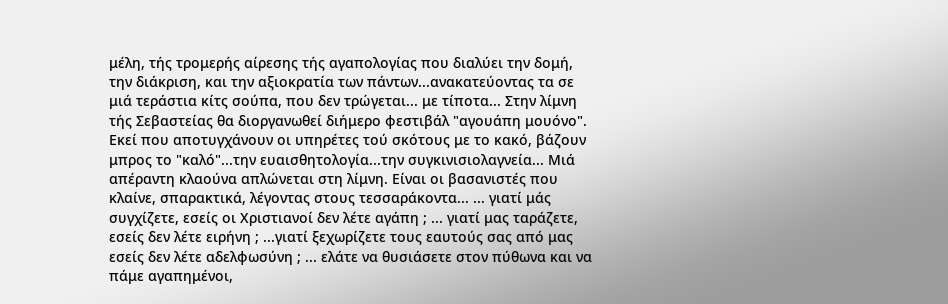μέλη, τής τρομερής αίρεσης τής αγαπολογίας που διαλύει την δομή, την διάκριση, και την αξιοκρατία των πάντων...ανακατεύοντας τα σε μιά τεράστια κίτς σούπα, που δεν τρώγεται... με τίποτα... Στην λίμνη τής Σεβαστείας θα διοργανωθεί διήμερο φεστιβάλ "αγουάπη μουόνο". Εκεί που αποτυγχάνουν οι υπηρέτες τού σκότους με το κακό, βάζουν μπρος το "καλό"...την ευαισθητολογία...την συγκινισιολαγνεία... Μιά απέραντη κλαούνα απλώνεται στη λίμνη. Είναι οι βασανιστές που κλαίνε, σπαρακτικά, λέγοντας στους τεσσαράκοντα... ... γιατί μάς συγχίζετε, εσείς οι Χριστιανοί δεν λέτε αγάπη ; ... γιατί μας ταράζετε, εσείς δεν λέτε ειρήνη ; ...γιατί ξεχωρίζετε τους εαυτούς σας από μας εσείς δεν λέτε αδελφωσύνη ; ... ελάτε να θυσιάσετε στον πύθωνα και να πάμε αγαπημένοι,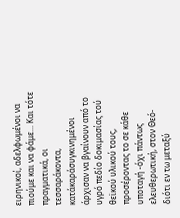ειρηνικοί, αδελφωμένοι να πιούμε και να φάμε... Και τότε πραγματικά, οι τεσσαράκοντα, κατάκαράσυγκινημένοι άρχισαν να βγαίνουν από το υγρό πεδίο δοκιμασίας τού θεϊκού υλικού τους, προσέροντας το σε κάθε υποταγή -όχι πάντως ελευθερωτική, στον Θεό- διότι εν τω μεταξύ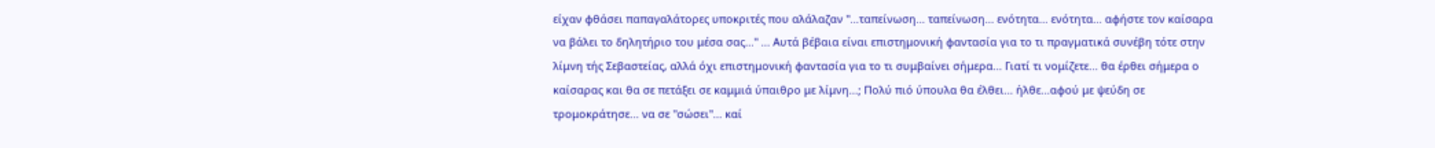είχαν φθάσει παπαγαλάτορες υποκριτές που αλάλαζαν "...ταπείνωση... ταπείνωση... ενότητα... ενότητα... αφήστε τον καίσαρα να βάλει το δηλητήριο του μέσα σας..." ... Αυτά βέβαια είναι επιστημονική φαντασία για το τι πραγματικά συνέβη τότε στην λίμνη τής Σεβαστείας, αλλά όχι επιστημονική φαντασία για το τι συμβαίνει σήμερα... Γιατί τι νομίζετε... θα έρθει σήμερα ο καίσαρας και θα σε πετάξει σε καμμιά ύπαιθρο με λίμνη...; Πολύ πιό ύπουλα θα έλθει... ήλθε...αφού με ψεύδη σε τρομοκράτησε... να σε "σώσει"... καί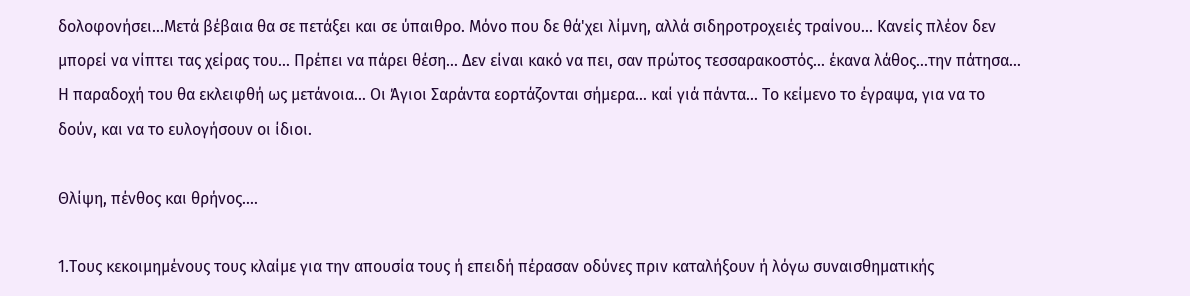δολοφονήσει...Μετά βέβαια θα σε πετάξει και σε ύπαιθρο. Μόνο που δε θά'χει λίμνη, αλλά σιδηροτροχειές τραίνου... Κανείς πλέον δεν μπορεί να νίπτει τας χείρας του... Πρέπει να πάρει θέση... Δεν είναι κακό να πει, σαν πρώτος τεσσαρακοστός... έκανα λάθος...την πάτησα... Η παραδοχή του θα εκλειφθή ως μετάνοια... Οι Άγιοι Σαράντα εορτάζονται σήμερα... καί γιά πάντα... Το κείμενο το έγραψα, για να το δούν, και να το ευλογήσουν οι ίδιοι.

Θλίψη, πένθος και θρήνος....

1.Τους κεκοιμημένους τους κλαίμε για την απουσία τους ή επειδή πέρασαν οδύνες πριν καταλήξουν ή λόγω συναισθηματικής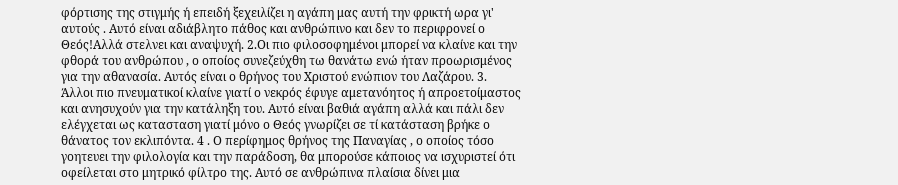φόρτισης της στιγμής ή επειδή ξεχειλίζει η αγάπη μας αυτή την φρικτή ωρα γι' αυτούς . Αυτό είναι αδιάβλητο πάθος και ανθρώπινο και δεν το περιφρονεί ο Θεός!Αλλά στελνει και αναψυχή. 2.Οι πιο φιλοσοφημένοι μπορεί να κλαίνε και την φθορά του ανθρώπου , ο οποίος συνεζεύχθη τω θανάτω ενώ ήταν προωρισμένος για την αθανασία. Αυτός είναι ο θρήνος του Χριστού ενώπιον του Λαζάρου. 3. Άλλοι πιο πνευματικοί κλαίνε γιατί ο νεκρός έφυγε αμετανόητος ή απροετοίμαστος και ανησυχούν για την κατάληξη του. Αυτό είναι βαθιά αγάπη αλλά και πάλι δεν ελέγχεται ως κατασταση γιατί μόνο ο Θεός γνωρίζει σε τί κατάσταση βρήκε ο θάνατος τον εκλιπόντα. 4 . Ο περίφημος θρήνος της Παναγίας , ο οποίος τόσο γοητευει την φιλολογία και την παράδοση, θα μπορούσε κάποιος να ισχυριστεί ότι οφείλεται στο μητρικό φίλτρο της. Αυτό σε ανθρώπινα πλαίσια δίνει μια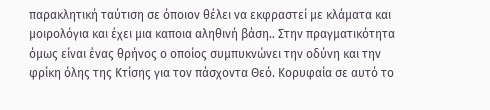παρακλητική ταύτιση σε όποιον θέλει να εκφραστεί με κλάματα και μοιρολόγια και έχει μια καποια αληθινή βάση.. Στην πραγματικότητα όμως είναι ένας θρήνος ο οποίος συμπυκνώνει την οδύνη και την φρίκη όλης της Κτίσης για τον πάσχοντα Θεό. Κορυφαία σε αυτό το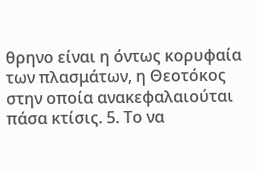θρηνο είναι η όντως κορυφαία των πλασμάτων, η Θεοτόκος στην οποία ανακεφαλαιούται πάσα κτίσις. 5. Το να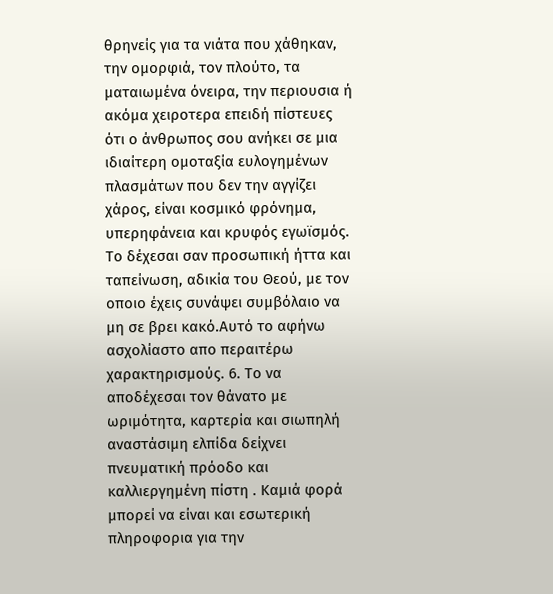θρηνείς για τα νιάτα που χάθηκαν, την ομορφιά, τον πλούτο, τα ματαιωμένα όνειρα, την περιουσια ή ακόμα χειροτερα επειδή πίστευες ότι ο άνθρωπος σου ανήκει σε μια ιδιαίτερη ομοταξία ευλογημένων πλασμάτων που δεν την αγγίζει χάρος, είναι κοσμικό φρόνημα, υπερηφάνεια και κρυφός εγωϊσμός. Το δέχεσαι σαν προσωπική ήττα και ταπείνωση, αδικία του Θεού, με τον οποιο έχεις συνάψει συμβόλαιο να μη σε βρει κακό.Αυτό το αφήνω ασχολίαστο απο περαιτέρω χαρακτηρισμούς. 6. Το να αποδέχεσαι τον θάνατο με ωριμότητα, καρτερία και σιωπηλή αναστάσιμη ελπίδα δείχνει πνευματική πρόοδο και καλλιεργημένη πίστη . Καμιά φορά μπορεί να είναι και εσωτερική πληροφορια για την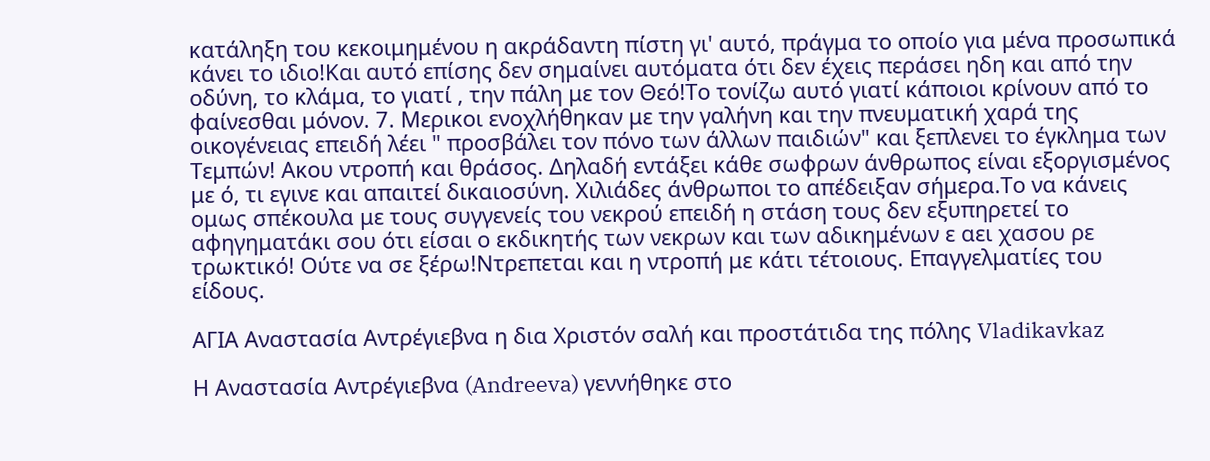κατάληξη του κεκοιμημένου η ακράδαντη πίστη γι' αυτό, πράγμα το οποίο για μένα προσωπικά κάνει το ιδιο!Και αυτό επίσης δεν σημαίνει αυτόματα ότι δεν έχεις περάσει ηδη και από την οδύνη, το κλάμα, το γιατί , την πάλη με τον Θεό!Το τονίζω αυτό γιατί κάποιοι κρίνουν από το φαίνεσθαι μόνον. 7. Μερικοι ενοχλήθηκαν με την γαλήνη και την πνευματική χαρά της οικογένειας επειδή λέει " προσβάλει τον πόνο των άλλων παιδιών" και ξεπλενει το έγκλημα των Τεμπών! Ακου ντροπή και θράσος. Δηλαδή εντάξει κάθε σωφρων άνθρωπος είναι εξοργισμένος με ό, τι εγινε και απαιτεί δικαιοσύνη. Χιλιάδες άνθρωποι το απέδειξαν σήμερα.Το να κάνεις ομως σπέκουλα με τους συγγενείς του νεκρού επειδή η στάση τους δεν εξυπηρετεί το αφηγηματάκι σου ότι είσαι ο εκδικητής των νεκρων και των αδικημένων ε αει χασου ρε τρωκτικό! Ούτε να σε ξέρω!Ντρεπεται και η ντροπή με κάτι τέτοιους. Επαγγελματίες του είδους.

ΑΓΙΑ Αναστασία Αντρέγιεβνα η δια Χριστόν σαλή και προστάτιδα της πόλης Vladikavkaz

Η Αναστασία Αντρέγιεβνα (Andreeva) γεννήθηκε στο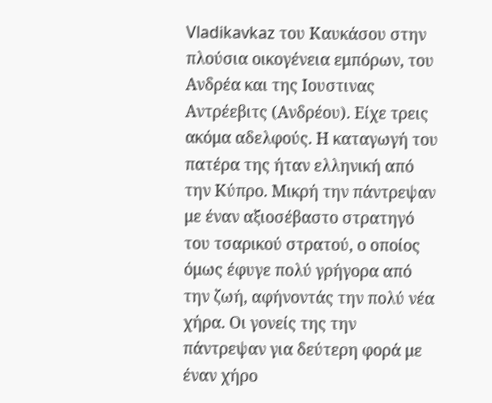Vladikavkaz του Καυκάσου στην πλούσια οικογένεια εμπόρων, του Ανδρέα και της Ιουστινας Αντρέεβιτς (Ανδρέου). Είχε τρεις ακόμα αδελφούς. Η καταγωγή του πατέρα της ήταν ελληνική από την Κύπρο. Μικρή την πάντρεψαν με έναν αξιοσέβαστο στρατηγό του τσαρικού στρατού, ο οποίος όμως έφυγε πολύ γρήγορα από την ζωή, αφήνοντάς την πολύ νέα χήρα. Οι γονείς της την πάντρεψαν για δεύτερη φορά με έναν χήρο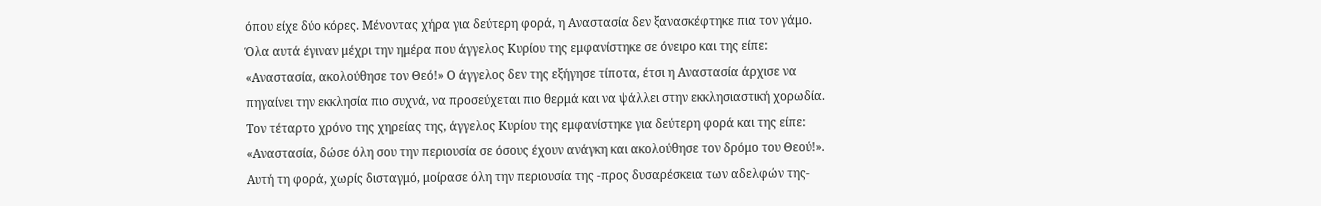όπου είχε δύο κόρες. Μένοντας χήρα για δεύτερη φορά, η Αναστασία δεν ξανασκέφτηκε πια τον γάμο. Όλα αυτά έγιναν μέχρι την ημέρα που άγγελος Κυρίου της εμφανίστηκε σε όνειρο και της είπε: «Αναστασία, ακολούθησε τον Θεό!» Ο άγγελος δεν της εξήγησε τίποτα, έτσι η Αναστασία άρχισε να πηγαίνει την εκκλησία πιο συχνά, να προσεύχεται πιο θερμά και να ψάλλει στην εκκλησιαστική χορωδία. Τον τέταρτο χρόνο της χηρείας της, άγγελος Κυρίου της εμφανίστηκε για δεύτερη φορά και της είπε: «Αναστασία, δώσε όλη σου την περιουσία σε όσους έχουν ανάγκη και ακολούθησε τον δρόμο του Θεού!». Αυτή τη φορά, χωρίς δισταγμό, μοίρασε όλη την περιουσία της -προς δυσαρέσκεια των αδελφών της-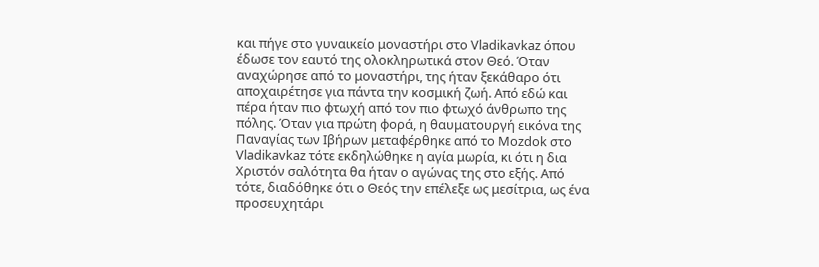και πήγε στο γυναικείο μοναστήρι στο Vladikavkaz όπου έδωσε τον εαυτό της ολοκληρωτικά στον Θεό. Όταν αναχώρησε από το μοναστήρι, της ήταν ξεκάθαρο ότι αποχαιρέτησε για πάντα την κοσμική ζωή. Από εδώ και πέρα ήταν πιο φτωχή από τον πιο φτωχό άνθρωπο της πόλης. Όταν για πρώτη φορά, η θαυματουργή εικόνα της Παναγίας των Ιβήρων μεταφέρθηκε από το Mozdok στο Vladikavkaz τότε εκδηλώθηκε η αγία μωρία, κι ότι η δια Χριστόν σαλότητα θα ήταν ο αγώνας της στο εξής. Από τότε, διαδόθηκε ότι ο Θεός την επέλεξε ως μεσίτρια, ως ένα προσευχητάρι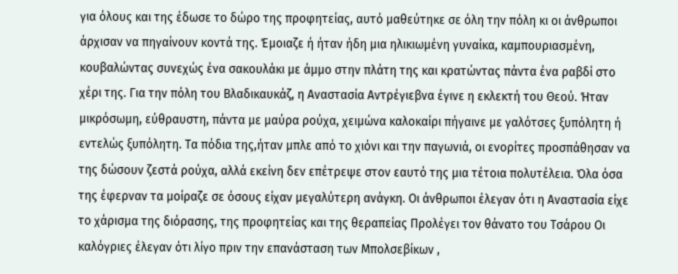για όλους και της έδωσε το δώρο της προφητείας, αυτό μαθεύτηκε σε όλη την πόλη κι οι άνθρωποι άρχισαν να πηγαίνουν κοντά της. Έμοιαζε ή ήταν ήδη μια ηλικιωμένη γυναίκα, καμπουριασμένη, κουβαλώντας συνεχώς ένα σακουλάκι με άμμο στην πλάτη της και κρατώντας πάντα ένα ραβδί στο χέρι της. Για την πόλη του Βλαδικαυκάζ, η Αναστασία Αντρέγιεβνα έγινε η εκλεκτή του Θεού. Ήταν μικρόσωμη, εύθραυστη, πάντα με μαύρα ρούχα, χειμώνα καλοκαίρι πήγαινε με γαλότσες ξυπόλητη ή εντελώς ξυπόλητη. Τα πόδια της,ήταν μπλε από το χιόνι και την παγωνιά, οι ενορίτες προσπάθησαν να της δώσουν ζεστά ρούχα, αλλά εκείνη δεν επέτρεψε στον εαυτό της μια τέτοια πολυτέλεια. Όλα όσα της έφερναν τα μοίραζε σε όσους είχαν μεγαλύτερη ανάγκη. Οι άνθρωποι έλεγαν ότι η Αναστασία είχε το χάρισμα της διόρασης, της προφητείας και της θεραπείας Προλέγει τον θάνατο του Τσάρου Οι καλόγριες έλεγαν ότι λίγο πριν την επανάσταση των Μπολσεβίκων ,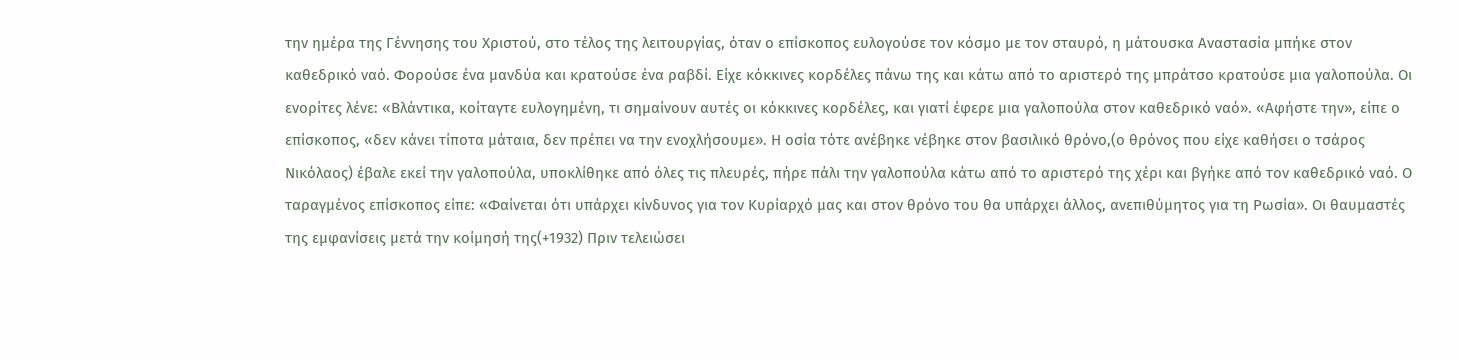την ημέρα της Γέννησης του Χριστού, στο τέλος της λειτουργίας, όταν ο επίσκοπος ευλογούσε τον κόσμο με τον σταυρό, η μάτουσκα Αναστασία μπήκε στον καθεδρικό ναό. Φορούσε ένα μανδύα και κρατούσε ένα ραβδί. Είχε κόκκινες κορδέλες πάνω της και κάτω από το αριστερό της μπράτσο κρατούσε μια γαλοπούλα. Οι ενορίτες λένε: «Βλάντικα, κοίταγτε ευλογημένη, τι σημαίνουν αυτές οι κόκκινες κορδέλες, και γιατί έφερε μια γαλοπούλα στον καθεδρικό ναό». «Αφήστε την», είπε ο επίσκοπος, «δεν κάνει τίποτα μάταια, δεν πρέπει να την ενοχλήσουμε». Η οσία τότε ανέβηκε νέβηκε στον βασιλικό θρόνο,(ο θρόνος που είχε καθήσει ο τσάρος Νικόλαος) έβαλε εκεί την γαλοπούλα, υποκλίθηκε από όλες τις πλευρές, πήρε πάλι την γαλοπούλα κάτω από το αριστερό της χέρι και βγήκε από τον καθεδρικό ναό. Ο ταραγμένος επίσκοπος είπε: «Φαίνεται ότι υπάρχει κίνδυνος για τον Κυρίαρχό μας και στον θρόνο του θα υπάρχει άλλος, ανεπιθύμητος για τη Ρωσία». Οι θαυμαστές της εμφανίσεις μετά την κοίμησή της(+1932) Πριν τελειώσει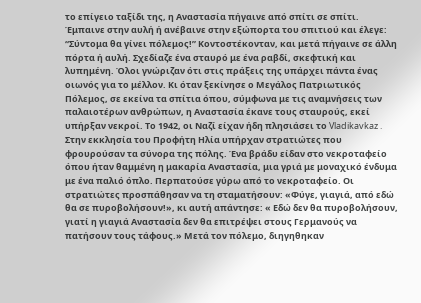το επίγειο ταξίδι της, η Αναστασία πήγαινε από σπίτι σε σπίτι. Έμπαινε στην αυλή ή ανέβαινε στην εξώπορτα του σπιτιού και έλεγε: “Σύντομα θα γίνει πόλεμος!” Κοντοστέκονταν, και μετά πήγαινε σε άλλη πόρτα ή αυλή. Σχεδίαζε ένα σταυρό με ένα ραβδί, σκεφτική και λυπημένη. Όλοι γνώριζαν ότι στις πράξεις της υπάρχει πάντα ένας οιωνός για το μέλλον. Κι όταν ξεκίνησε ο Μεγάλος Πατριωτικός Πόλεμος, σε εκείνα τα σπίτια όπου, σύμφωνα με τις αναμνήσεις των παλαιοτέρων ανθρώπων, η Αναστασία έκανε τους σταυρούς, εκεί υπήρξαν νεκροί. Το 1942, οι Ναζί είχαν ήδη πλησιάσει το Vladikavkaz . Στην εκκλησία του Προφήτη Ηλία υπήρχαν στρατιώτες που φρουρούσαν τα σύνορα της πόλης. Ένα βράδυ είδαν στο νεκροταφείο όπου ήταν θαμμένη η μακαρία Αναστασία, μια γριά με μοναχικό ένδυμα με ένα παλιό όπλο. Περπατούσε γύρω από το νεκροταφείο. Οι στρατιώτες προσπάθησαν να τη σταματήσουν: «Φύγε, γιαγιά, από εδώ θα σε πυροβολήσουν!», κι αυτή απάντησε: « Εδώ δεν θα πυροβολήσουν, γιατί η γιαγιά Αναστασία δεν θα επιτρέψει στους Γερμανούς να πατήσουν τους τάφους.» Μετά τον πόλεμο, διηγηθηκαν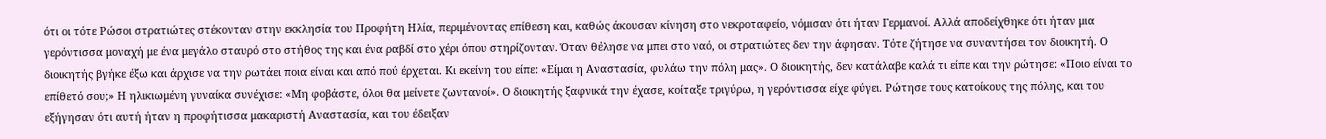ότι οι τότε Ρώσοι στρατιώτες στέκονταν στην εκκλησία του Προφήτη Ηλία, περιμένοντας επίθεση και, καθώς άκουσαν κίνηση στο νεκροταφείο, νόμισαν ότι ήταν Γερμανοί. Αλλά αποδείχθηκε ότι ήταν μια γερόντισσα μοναχή με ένα μεγάλο σταυρό στο στήθος της και ένα ραβδί στο χέρι όπου στηρίζονταν. Όταν θέλησε να μπει στο ναό, οι στρατιώτες δεν την άφησαν. Τότε ζήτησε να συναντήσει τον διοικητή. Ο διοικητής βγήκε έξω και άρχισε να την ρωτάει ποια είναι και από πού έρχεται. Κι εκείνη του είπε: «Είμαι η Αναστασία, φυλάω την πόλη μας». Ο διοικητής, δεν κατάλαβε καλά τι είπε και την ρώτησε: «Ποιο είναι το επίθετό σου;» Η ηλικιωμένη γυναίκα συνέχισε: «Μη φοβάστε, όλοι θα μείνετε ζωντανοί». Ο διοικητής ξαφνικά την έχασε, κοίταξε τριγύρω, η γερόντισσα είχε φύγει. Ρώτησε τους κατοίκους της πόλης, και του εξήγησαν ότι αυτή ήταν η προφήτισσα μακαριστή Αναστασία, και του έδειξαν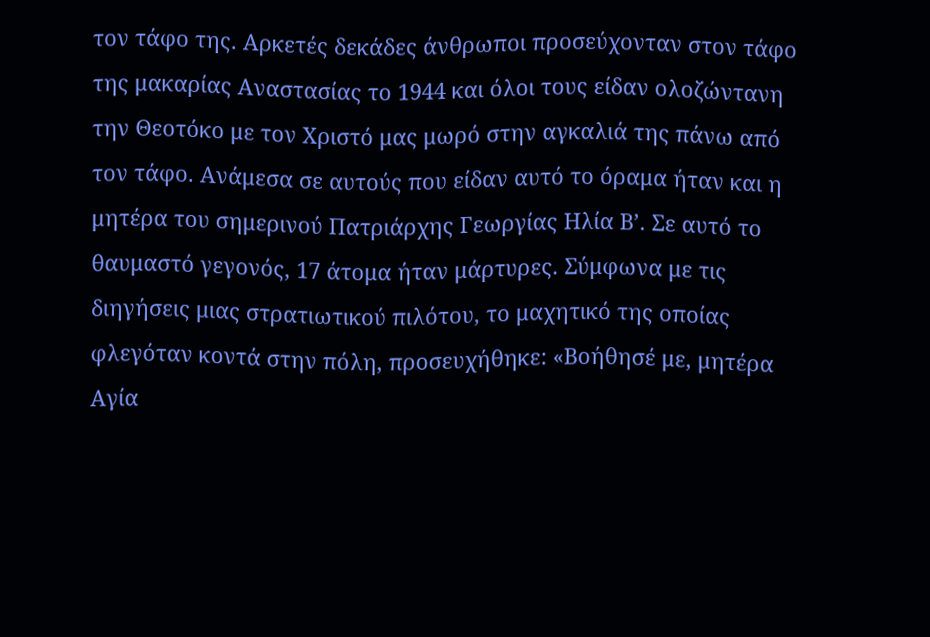τον τάφο της. Αρκετές δεκάδες άνθρωποι προσεύχονταν στον τάφο της μακαρίας Αναστασίας το 1944 και όλοι τους είδαν ολοζώντανη την Θεοτόκο με τον Χριστό μας μωρό στην αγκαλιά της πάνω από τον τάφο. Ανάμεσα σε αυτούς που είδαν αυτό το όραμα ήταν και η μητέρα του σημερινού Πατριάρχης Γεωργίας Ηλία Β’. Σε αυτό το θαυμαστό γεγονός, 17 άτομα ήταν μάρτυρες. Σύμφωνα με τις διηγήσεις μιας στρατιωτικού πιλότου, το μαχητικό της οποίας φλεγόταν κοντά στην πόλη, προσευχήθηκε: «Βοήθησέ με, μητέρα Αγία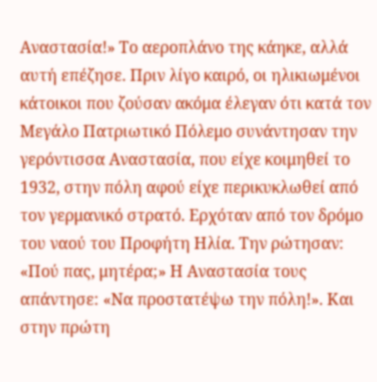Αναστασία!» Το αεροπλάνο της κάηκε, αλλά αυτή επέζησε. Πριν λίγο καιρό, οι ηλικιωμένοι κάτοικοι που ζούσαν ακόμα έλεγαν ότι κατά τον Μεγάλο Πατριωτικό Πόλεμο συνάντησαν την γερόντισσα Αναστασία, που είχε κοιμηθεί το 1932, στην πόλη αφού είχε περικυκλωθεί από τον γερμανικό στρατό. Ερχόταν από τον δρόμο του ναού του Προφήτη Ηλία. Την ρώτησαν: «Πού πας, μητέρα;» Η Αναστασία τους απάντησε: «Να προστατέψω την πόλη!». Και στην πρώτη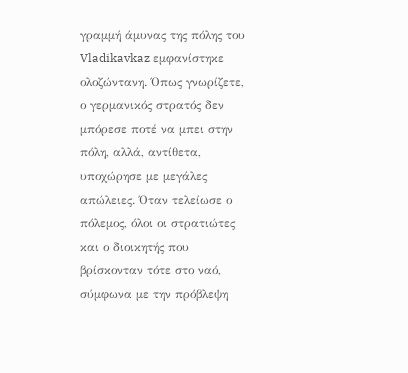γραμμή άμυνας της πόλης του Vladikavkaz εμφανίστηκε ολοζώντανη. Όπως γνωρίζετε, ο γερμανικός στρατός δεν μπόρεσε ποτέ να μπει στην πόλη, αλλά, αντίθετα, υποχώρησε με μεγάλες απώλειες. Όταν τελείωσε ο πόλεμος, όλοι οι στρατιώτες και ο διοικητής που βρίσκονταν τότε στο ναό, σύμφωνα με την πρόβλεψη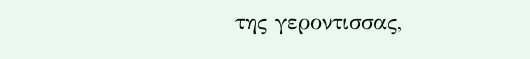της γεροντισσας,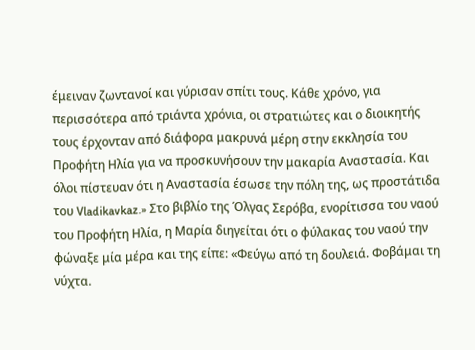έμειναν ζωντανοί και γύρισαν σπίτι τους. Κάθε χρόνο, για περισσότερα από τριάντα χρόνια, οι στρατιώτες και ο διοικητής τους έρχονταν από διάφορα μακρυνά μέρη στην εκκλησία του Προφήτη Ηλία για να προσκυνήσουν την μακαρία Αναστασία. Και όλοι πίστευαν ότι η Αναστασία έσωσε την πόλη της, ως προστάτιδα του Vladikavkaz.» Στο βιβλίο της Όλγας Σερόβα, ενορίτισσα του ναού του Προφήτη Ηλία, η Μαρία διηγείται ότι ο φύλακας του ναού την φώναξε μία μέρα και της είπε: «Φεύγω από τη δουλειά. Φοβάμαι τη νύχτα.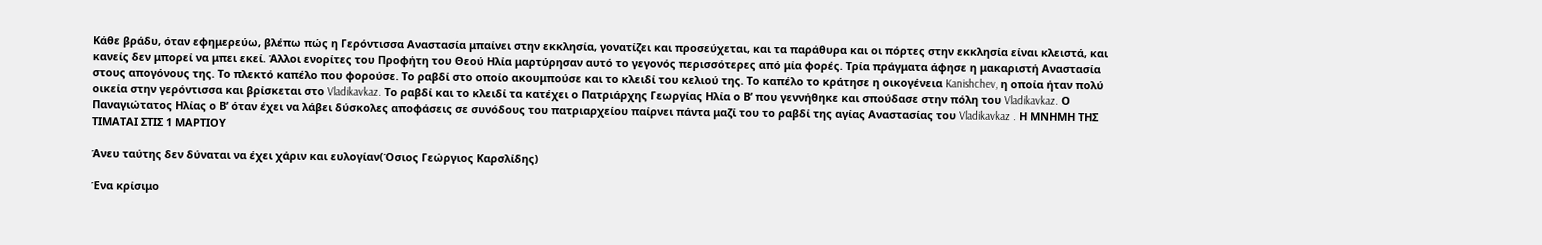Κάθε βράδυ, όταν εφημερεύω, βλέπω πώς η Γερόντισσα Αναστασία μπαίνει στην εκκλησία, γονατίζει και προσεύχεται, και τα παράθυρα και οι πόρτες στην εκκλησία είναι κλειστά, και κανείς δεν μπορεί να μπει εκεί. Άλλοι ενορίτες του Προφήτη του Θεού Ηλία μαρτύρησαν αυτό το γεγονός περισσότερες από μία φορές. Τρία πράγματα άφησε η μακαριστή Αναστασία στους απογόνους της. Το πλεκτό καπέλο που φορούσε. Το ραβδί στο οποίο ακουμπούσε και το κλειδί του κελιού της. Το καπέλο το κράτησε η οικογένεια Kanishchev, η οποία ήταν πολύ οικεία στην γερόντισσα και βρίσκεται στο Vladikavkaz. Το ραβδί και το κλειδί τα κατέχει ο Πατριάρχης Γεωργίας Ηλία ο Β’ που γεννήθηκε και σπούδασε στην πόλη του Vladikavkaz. Ο Παναγιώτατος Ηλίας ο Β’ όταν έχει να λάβει δύσκολες αποφάσεις σε συνόδους του πατριαρχείου παίρνει πάντα μαζί του το ραβδί της αγίας Αναστασίας του Vladikavkaz . Η ΜΝΗΜΗ ΤΗΣ ΤΙΜΑΤΑΙ ΣΤΙΣ 1 ΜΑΡΤΙΟΥ

Άνευ ταύτης δεν δύναται να έχει χάριν και ευλογίαν(Όσιος Γεώργιος Καρσλίδης)

Ένα κρίσιμο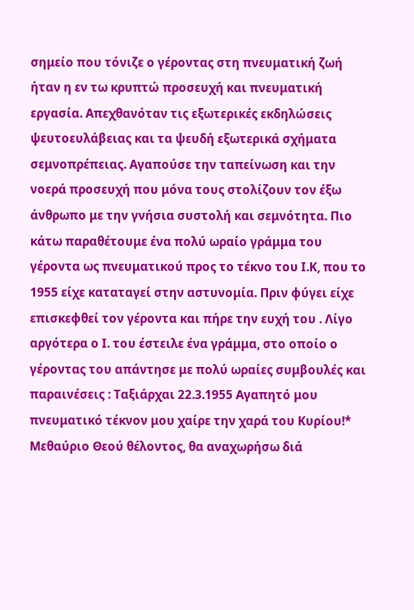σημείο που τόνιζε ο γέροντας στη πνευματική ζωή ήταν η εν τω κρυπτώ προσευχή και πνευματική εργασία. Απεχθανόταν τις εξωτερικές εκδηλώσεις ψευτοευλάβειας και τα ψευδή εξωτερικά σχήματα σεμνοπρέπειας. Αγαπούσε την ταπείνωση και την νοερά προσευχή που μόνα τους στολίζουν τον έξω άνθρωπο με την γνήσια συστολή και σεμνότητα. Πιο κάτω παραθέτουμε ένα πολύ ωραίο γράμμα του γέροντα ως πνευματικού προς το τέκνο του Ι.Κ, που το 1955 είχε καταταγεί στην αστυνομία. Πριν φύγει είχε επισκεφθεί τον γέροντα και πήρε την ευχή του . Λίγο αργότερα ο Ι. του έστειλε ένα γράμμα, στο οποίο ο γέροντας του απάντησε με πολύ ωραίες συμβουλές και παραινέσεις : Ταξιάρχαι 22.3.1955 Αγαπητό μου πνευματικό τέκνον μου χαίρε την χαρά του Κυρίου!* Μεθαύριο Θεού θέλοντος, θα αναχωρήσω διά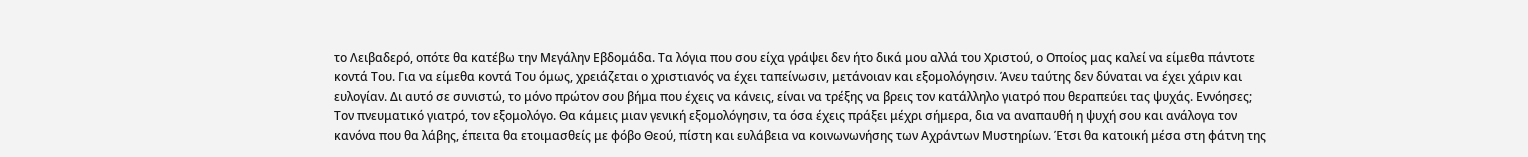το Λειβαδερό, οπότε θα κατέβω την Μεγάλην Εβδομάδα. Τα λόγια που σου είχα γράψει δεν ήτο δικά μου αλλά του Χριστού, ο Οποίος μας καλεί να είμεθα πάντοτε κοντά Του. Για να είμεθα κοντά Του όμως, χρειάζεται ο χριστιανός να έχει ταπείνωσιν, μετάνοιαν και εξομολόγησιν. Άνευ ταύτης δεν δύναται να έχει χάριν και ευλογίαν. Δι αυτό σε συνιστώ, το μόνο πρώτον σου βήμα που έχεις να κάνεις, είναι να τρέξης να βρεις τον κατάλληλο γιατρό που θεραπεύει τας ψυχάς. Εννόησες; Τον πνευματικό γιατρό, τον εξομολόγο. Θα κάμεις μιαν γενική εξομολόγησιν, τα όσα έχεις πράξει μέχρι σήμερα, δια να αναπαυθή η ψυχή σου και ανάλογα τον κανόνα που θα λάβης, έπειτα θα ετοιμασθείς με φόβο Θεού, πίστη και ευλάβεια να κοινωνωνήσης των Αχράντων Μυστηρίων. Έτσι θα κατοική μέσα στη φάτνη της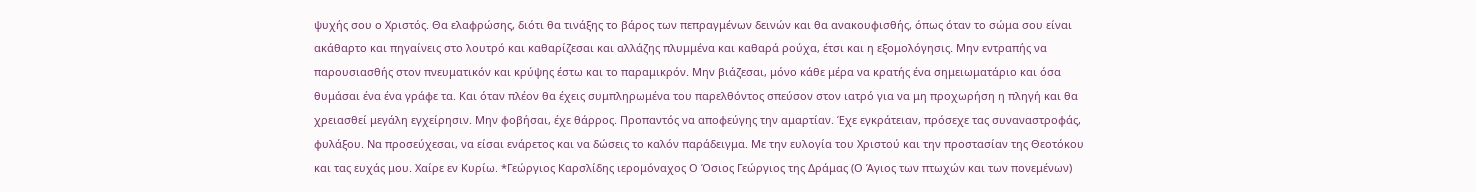ψυχής σου ο Χριστός. Θα ελαφρώσης, διότι θα τινάξης το βάρος των πεπραγμένων δεινών και θα ανακουφισθής, όπως όταν το σώμα σου είναι ακάθαρτο και πηγαίνεις στο λουτρό και καθαρίζεσαι και αλλάζης πλυμμένα και καθαρά ρούχα, έτσι και η εξομολόγησις. Μην εντραπής να παρουσιασθής στον πνευματικόν και κρύψης έστω και το παραμικρόν. Μην βιάζεσαι, μόνο κάθε μέρα να κρατής ένα σημειωματάριο και όσα θυμάσαι ένα ένα γράφε τα. Και όταν πλέον θα έχεις συμπληρωμένα του παρελθόντος σπεύσον στον ιατρό για να μη προχωρήση η πληγή και θα χρειασθεί μεγάλη εγχείρησιν. Μην φοβήσαι, έχε θάρρος. Προπαντός να αποφεύγης την αμαρτίαν. Έχε εγκράτειαν, πρόσεχε τας συναναστροφάς, φυλάξου. Να προσεύχεσαι, να είσαι ενάρετος και να δώσεις το καλόν παράδειγμα. Με την ευλογία του Χριστού και την προστασίαν της Θεοτόκου και τας ευχάς μου. Χαίρε εν Κυρίω. *Γεώργιος Καρσλίδης ιερομόναχος Ο Όσιος Γεώργιος της Δράμας (Ο Άγιος των πτωχών και των πονεμένων)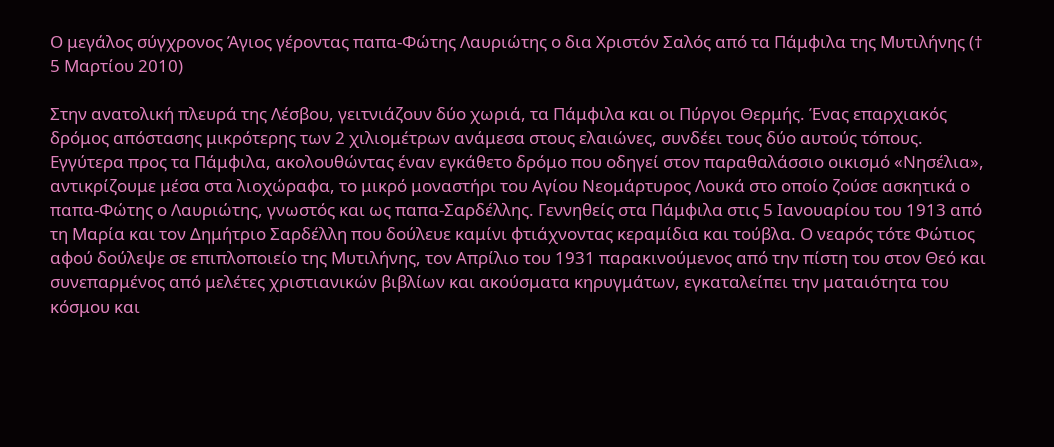Ο μεγάλος σύγχρονος Άγιος γέροντας παπα-Φώτης Λαυριώτης ο δια Χριστόν Σαλός από τα Πάμφιλα της Μυτιλήνης († 5 Μαρτίου 2010)

Στην ανατολική πλευρά της Λέσβου, γειτνιάζουν δύο χωριά, τα Πάμφιλα και οι Πύργοι Θερμής. Ένας επαρχιακός δρόμος απόστασης μικρότερης των 2 χιλιομέτρων ανάμεσα στους ελαιώνες, συνδέει τους δύο αυτούς τόπους. Εγγύτερα προς τα Πάμφιλα, ακολουθώντας έναν εγκάθετο δρόμο που οδηγεί στον παραθαλάσσιο οικισμό «Νησέλια», αντικρίζουμε μέσα στα λιοχώραφα, το μικρό μοναστήρι του Αγίου Νεομάρτυρος Λουκά στο οποίο ζούσε ασκητικά ο παπα-Φώτης ο Λαυριώτης, γνωστός και ως παπα-Σαρδέλλης. Γεννηθείς στα Πάμφιλα στις 5 Ιανουαρίου του 1913 από τη Μαρία και τον Δημήτριο Σαρδέλλη που δούλευε καμίνι φτιάχνοντας κεραμίδια και τούβλα. Ο νεαρός τότε Φώτιος αφού δούλεψε σε επιπλοποιείο της Μυτιλήνης, τον Απρίλιο του 1931 παρακινούμενος από την πίστη του στον Θεό και συνεπαρμένος από μελέτες χριστιανικών βιβλίων και ακούσματα κηρυγμάτων, εγκαταλείπει την ματαιότητα του κόσμου και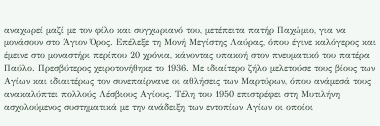αναχωρεί μαζί με τον φίλο και συγχωριανό του, μετέπειτα πατήρ Παχώμιο, για να μονάσουν στο Άγιον Όρος. Επέλεξε τη Μονή Μεγίστης Λαύρας, όπου έγινε καλόγερος και έμεινε στο μοναστήρι περίπου 20 χρόνια, κάνοντας υπακοή στον πνευματικό του πατέρα Παύλο. Πρεσβύτερος χειροτονήθηκε το 1936. Με ιδιαίτερο ζήλο μελετούσε τους βίους των Αγίων και ιδιαιτέρως τον συνεπαίρνανε οι αθλήσεις των Μαρτύρων, όπου ανάμεσά τους ανακαλύπτει πολλούς Λέσβιους Αγίους. Τέλη του 1950 επιστρέφει στη Μυτιλήνη ασχολούμενος συστηματικά με την ανάδειξη των εντοπίων Αγίων οι οποίοι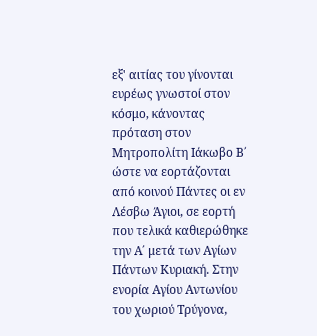εξ' αιτίας του γίνονται ευρέως γνωστοί στον κόσμο, κάνοντας πρόταση στον Μητροπολίτη Ιάκωβο Β΄ ώστε να εορτάζονται από κοινού Πάντες οι εν Λέσβω Άγιοι, σε εορτή που τελικά καθιερώθηκε την Α΄ μετά των Αγίων Πάντων Κυριακή. Στην ενορία Αγίου Αντωνίου του χωριού Τρύγονα,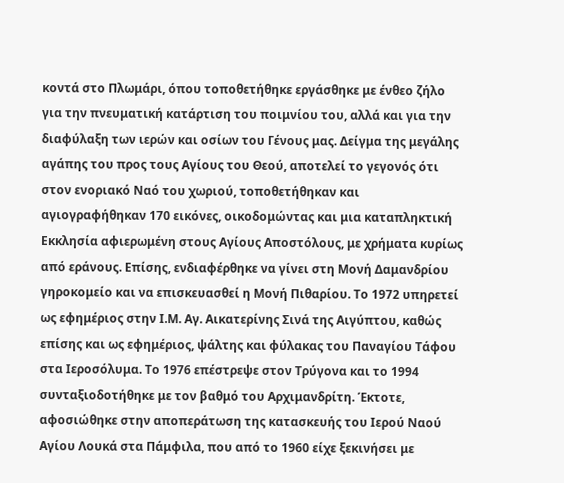κοντά στο Πλωμάρι, όπου τοποθετήθηκε εργάσθηκε με ένθεο ζήλο για την πνευματική κατάρτιση του ποιμνίου του, αλλά και για την διαφύλαξη των ιερών και οσίων του Γένους μας. Δείγμα της μεγάλης αγάπης του προς τους Αγίους του Θεού, αποτελεί το γεγονός ότι στον ενοριακό Ναό του χωριού, τοποθετήθηκαν και αγιογραφήθηκαν 170 εικόνες, οικοδομώντας και μια καταπληκτική Εκκλησία αφιερωμένη στους Αγίους Αποστόλους, με χρήματα κυρίως από εράνους. Επίσης, ενδιαφέρθηκε να γίνει στη Μονή Δαμανδρίου γηροκομείο και να επισκευασθεί η Μονή Πιθαρίου. Το 1972 υπηρετεί ως εφημέριος στην Ι.Μ. Αγ. Αικατερίνης Σινά της Αιγύπτου, καθώς επίσης και ως εφημέριος, ψάλτης και φύλακας του Παναγίου Τάφου στα Ιεροσόλυμα. Το 1976 επέστρεψε στον Τρύγονα και το 1994 συνταξιοδοτήθηκε με τον βαθμό του Αρχιμανδρίτη. Έκτοτε, αφοσιώθηκε στην αποπεράτωση της κατασκευής του Ιερού Ναού Αγίου Λουκά στα Πάμφιλα, που από το 1960 είχε ξεκινήσει με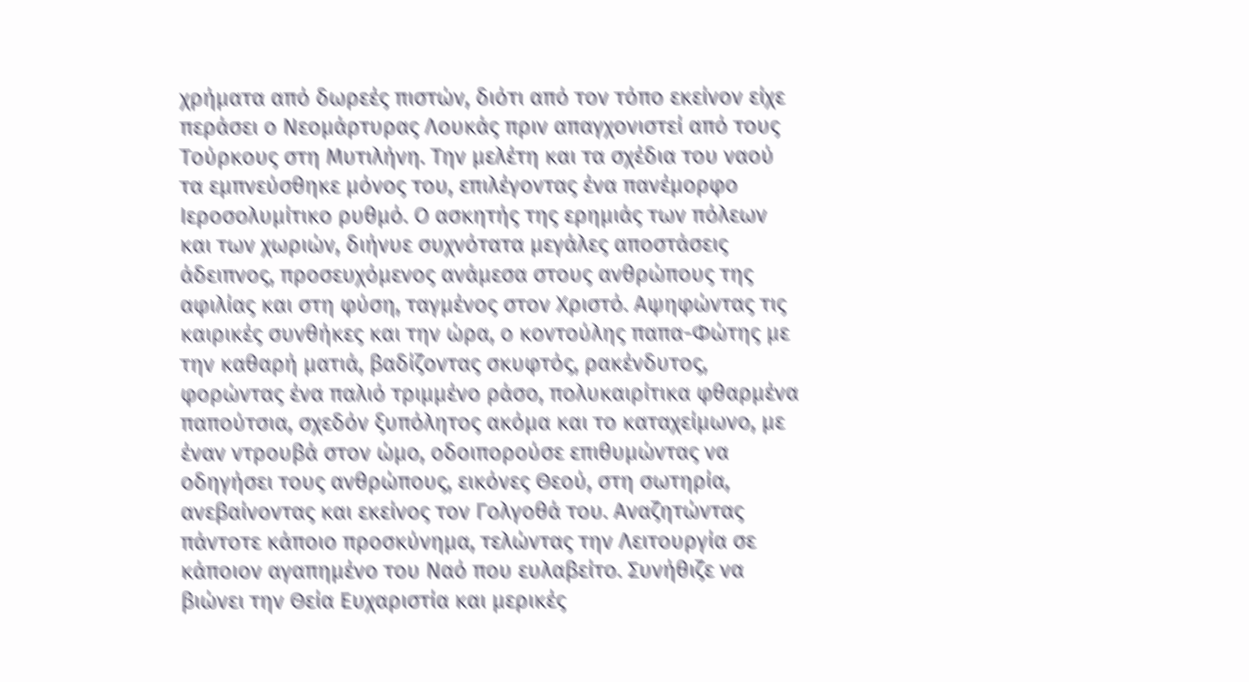χρήματα από δωρεές πιστών, διότι από τον τόπο εκείνον είχε περάσει ο Νεομάρτυρας Λουκάς πριν απαγχονιστεί από τους Τούρκους στη Μυτιλήνη. Την μελέτη και τα σχέδια του ναού τα εμπνεύσθηκε μόνος του, επιλέγοντας ένα πανέμορφο Ιεροσολυμίτικο ρυθμό. Ο ασκητής της ερημιάς των πόλεων και των χωριών, διήνυε συχνότατα μεγάλες αποστάσεις άδειπνος, προσευχόμενος ανάμεσα στους ανθρώπους της αφιλίας και στη φύση, ταγμένος στον Χριστό. Αψηφώντας τις καιρικές συνθήκες και την ώρα, ο κοντούλης παπα-Φώτης με την καθαρή ματιά, βαδίζοντας σκυφτός, ρακένδυτος, φορώντας ένα παλιό τριμμένο ράσο, πολυκαιρίτικα φθαρμένα παπούτσια, σχεδόν ξυπόλητος ακόμα και το καταχείμωνο, με έναν ντρουβά στον ώμο, οδοιπορούσε επιθυμώντας να οδηγήσει τους ανθρώπους, εικόνες Θεού, στη σωτηρία, ανεβαίνοντας και εκείνος τον Γολγοθά του. Αναζητώντας πάντοτε κάποιο προσκύνημα, τελώντας την Λειτουργία σε κάποιον αγαπημένο του Ναό που ευλαβείτο. Συνήθιζε να βιώνει την Θεία Ευχαριστία και μερικές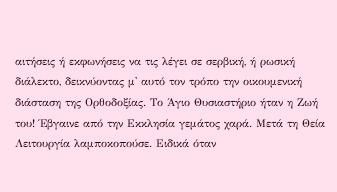αιτήσεις ή εκφωνήσεις να τις λέγει σε σερβική, ή ρωσική διάλεκτο, δεικνύοντας μ' αυτό τον τρόπο την οικουμενική διάσταση της Ορθοδοξίας. Το Άγιο Θυσιαστήριο ήταν η Ζωή του! Έβγαινε από την Εκκλησία γεμάτος χαρά. Μετά τη Θεία Λειτουργία λαμποκοπούσε. Ειδικά όταν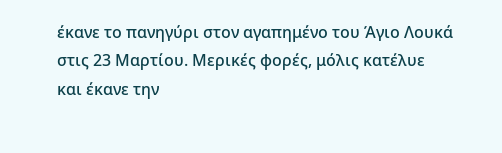έκανε το πανηγύρι στον αγαπημένο του Άγιο Λουκά στις 23 Μαρτίου. Μερικές φορές, μόλις κατέλυε και έκανε την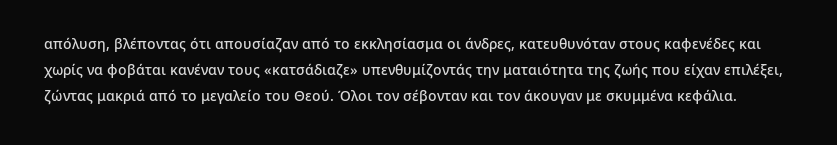απόλυση, βλέποντας ότι απουσίαζαν από το εκκλησίασμα οι άνδρες, κατευθυνόταν στους καφενέδες και χωρίς να φοβάται κανέναν τους «κατσάδιαζε» υπενθυμίζοντάς την ματαιότητα της ζωής που είχαν επιλέξει, ζώντας μακριά από το μεγαλείο του Θεού. Όλοι τον σέβονταν και τον άκουγαν με σκυμμένα κεφάλια.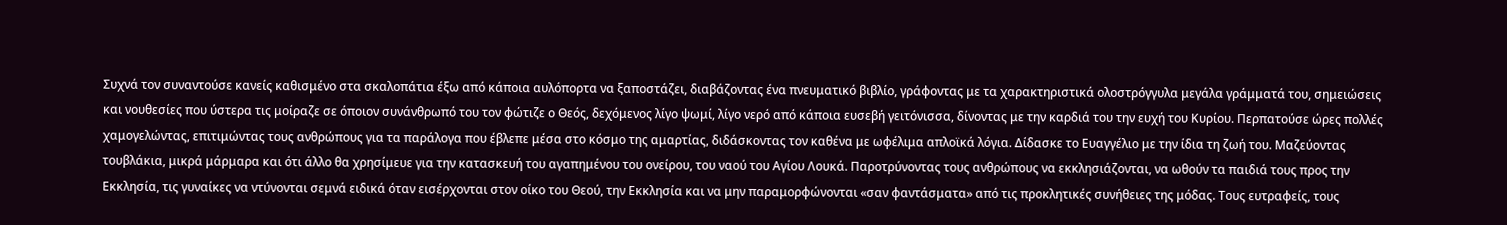Συχνά τον συναντούσε κανείς καθισμένο στα σκαλοπάτια έξω από κάποια αυλόπορτα να ξαποστάζει, διαβάζοντας ένα πνευματικό βιβλίο, γράφοντας με τα χαρακτηριστικά ολοστρόγγυλα μεγάλα γράμματά του, σημειώσεις και νουθεσίες που ύστερα τις μοίραζε σε όποιον συνάνθρωπό του τον φώτιζε ο Θεός, δεχόμενος λίγο ψωμί, λίγο νερό από κάποια ευσεβή γειτόνισσα, δίνοντας με την καρδιά του την ευχή του Κυρίου. Περπατούσε ώρες πολλές χαμογελώντας, επιτιμώντας τους ανθρώπους για τα παράλογα που έβλεπε μέσα στο κόσμο της αμαρτίας, διδάσκοντας τον καθένα με ωφέλιμα απλοϊκά λόγια. Δίδασκε το Ευαγγέλιο με την ίδια τη ζωή του. Μαζεύοντας τουβλάκια, μικρά μάρμαρα και ότι άλλο θα χρησίμευε για την κατασκευή του αγαπημένου του ονείρου, του ναού του Αγίου Λουκά. Παροτρύνοντας τους ανθρώπους να εκκλησιάζονται, να ωθούν τα παιδιά τους προς την Εκκλησία, τις γυναίκες να ντύνονται σεμνά ειδικά όταν εισέρχονται στον οίκο του Θεού, την Εκκλησία και να μην παραμορφώνονται «σαν φαντάσματα» από τις προκλητικές συνήθειες της μόδας. Τους ευτραφείς, τους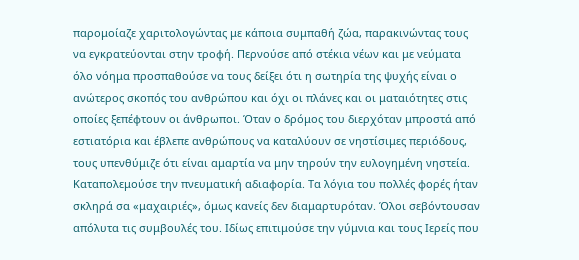παρομοίαζε χαριτολογώντας με κάποια συμπαθή ζώα, παρακινώντας τους να εγκρατεύονται στην τροφή. Περνούσε από στέκια νέων και με νεύματα όλο νόημα προσπαθούσε να τους δείξει ότι η σωτηρία της ψυχής είναι ο ανώτερος σκοπός του ανθρώπου και όχι οι πλάνες και οι ματαιότητες στις οποίες ξεπέφτουν οι άνθρωποι. Όταν ο δρόμος του διερχόταν μπροστά από εστιατόρια και έβλεπε ανθρώπους να καταλύουν σε νηστίσιμες περιόδους, τους υπενθύμιζε ότι είναι αμαρτία να μην τηρούν την ευλογημένη νηστεία. Καταπολεμούσε την πνευματική αδιαφορία. Τα λόγια του πολλές φορές ήταν σκληρά σα «μαχαιριές», όμως κανείς δεν διαμαρτυρόταν. Όλοι σεβόντουσαν απόλυτα τις συμβουλές του. Ιδίως επιτιμούσε την γύμνια και τους Ιερείς που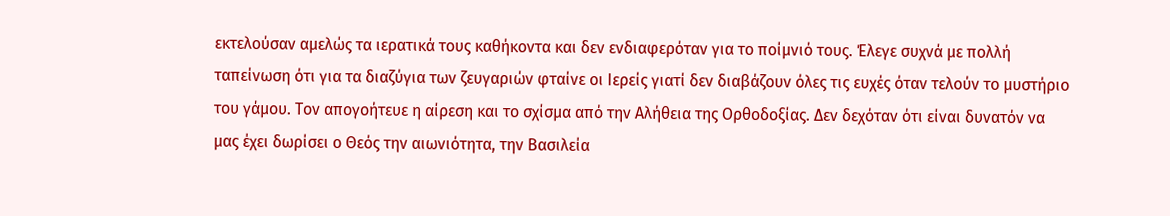εκτελούσαν αμελώς τα ιερατικά τους καθήκοντα και δεν ενδιαφερόταν για το ποίμνιό τους. Έλεγε συχνά με πολλή ταπείνωση ότι για τα διαζύγια των ζευγαριών φταίνε οι Ιερείς γιατί δεν διαβάζουν όλες τις ευχές όταν τελούν το μυστήριο του γάμου. Τον απογοήτευε η αίρεση και το σχίσμα από την Αλήθεια της Ορθοδοξίας. Δεν δεχόταν ότι είναι δυνατόν να μας έχει δωρίσει ο Θεός την αιωνιότητα, την Βασιλεία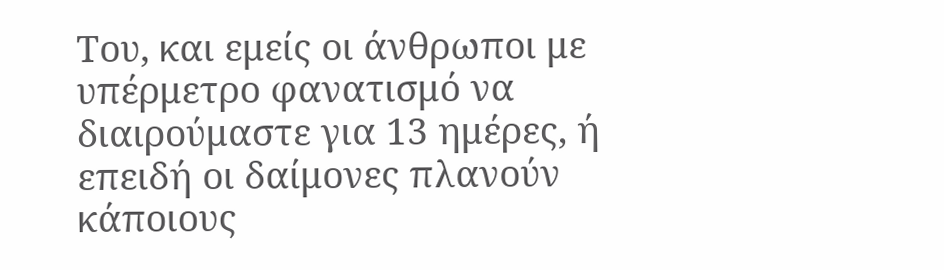Του, και εμείς οι άνθρωποι με υπέρμετρο φανατισμό να διαιρούμαστε για 13 ημέρες, ή επειδή οι δαίμονες πλανούν κάποιους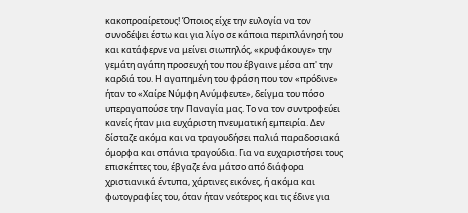κακοπροαίρετους! Όποιος είχε την ευλογία να τον συνοδέψει έστω και για λίγο σε κάποια περιπλάνησή του και κατάφερνε να μείνει σιωπηλός, «κρυφάκουγε» την γεμάτη αγάπη προσευχή του που έβγαινε μέσα απ' την καρδιά του. Η αγαπημένη του φράση που τον «πρόδινε» ήταν το «Χαίρε Νύμφη Ανύμφευτε», δείγμα του πόσο υπεραγαπούσε την Παναγία μας. Το να τον συντροφεύει κανείς ήταν μια ευχάριστη πνευματική εμπειρία. Δεν δίσταζε ακόμα και να τραγουδήσει παλιά παραδοσιακά όμορφα και σπάνια τραγούδια. Για να ευχαριστήσει τους επισκέπτες του, έβγαζε ένα μάτσο από διάφορα χριστιανικά έντυπα, χάρτινες εικόνες, ή ακόμα και φωτογραφίες του, όταν ήταν νεότερος και τις έδινε για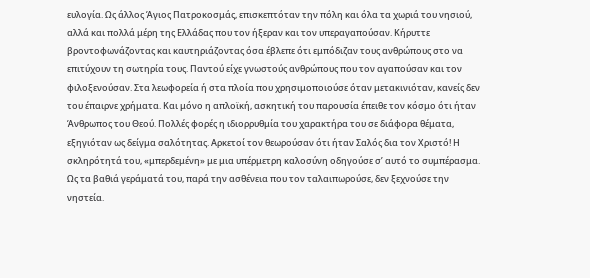ευλογία. Ως άλλος Άγιος Πατροκοσμάς, επισκεπτόταν την πόλη και όλα τα χωριά του νησιού, αλλά και πολλά μέρη της Ελλάδας που τον ήξεραν και τον υπεραγαπούσαν. Κήρυττε βροντοφωνάζοντας και καυτηριάζοντας όσα έβλεπε ότι εμπόδιζαν τους ανθρώπους στο να επιτύχουν τη σωτηρία τους. Παντού είχε γνωστούς ανθρώπους που τον αγαπούσαν και τον φιλοξενούσαν. Στα λεωφορεία ή στα πλοία που χρησιμοποιούσε όταν μετακινιόταν, κανείς δεν του έπαιρνε χρήματα. Και μόνο η απλοϊκή, ασκητική του παρουσία έπειθε τον κόσμο ότι ήταν Άνθρωπος του Θεού. Πολλές φορές η ιδιορρυθμία του χαρακτήρα του σε διάφορα θέματα, εξηγιόταν ως δείγμα σαλότητας. Αρκετοί τον θεωρούσαν ότι ήταν Σαλός δια τον Χριστό! Η σκληρότητά του, «μπερδεμένη» με μια υπέρμετρη καλοσύνη οδηγούσε σ’ αυτό το συμπέρασμα. Ως τα βαθιά γεράματά του, παρά την ασθένεια που τον ταλαιπωρούσε, δεν ξεχνούσε την νηστεία.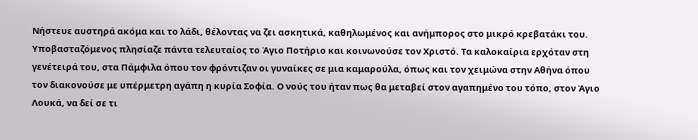Νήστευε αυστηρά ακόμα και το λάδι, θέλοντας να ζει ασκητικά, καθηλωμένος και ανήμπορος στο μικρό κρεβατάκι του. Υποβασταζόμενος πλησίαζε πάντα τελευταίος το Άγιο Ποτήριο και κοινωνούσε τον Χριστό. Τα καλοκαίρια ερχόταν στη γενέτειρά του, στα Πάμφιλα όπου τον φρόντιζαν οι γυναίκες σε μια καμαρούλα, όπως και τον χειμώνα στην Αθήνα όπου τον διακονούσε με υπέρμετρη αγάπη η κυρία Σοφία. Ο νούς του ήταν πως θα μεταβεί στον αγαπημένο του τόπο, στον Άγιο Λουκά, να δεί σε τι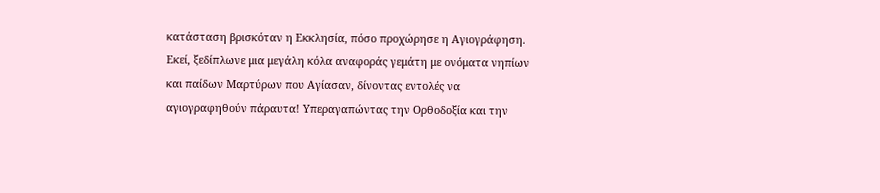κατάσταση βρισκόταν η Εκκλησία, πόσο προχώρησε η Αγιογράφηση. Εκεί, ξεδίπλωνε μια μεγάλη κόλα αναφοράς γεμάτη με ονόματα νηπίων και παίδων Μαρτύρων που Αγίασαν, δίνοντας εντολές να αγιογραφηθούν πάραυτα! Υπεραγαπώντας την Ορθοδοξία και την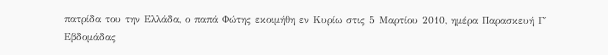πατρίδα του την Ελλάδα, ο παπά Φώτης εκοιμήθη εν Κυρίω στις 5 Μαρτίου 2010, ημέρα Παρασκευή Γ΄ Εβδομάδας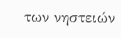των νηστειών